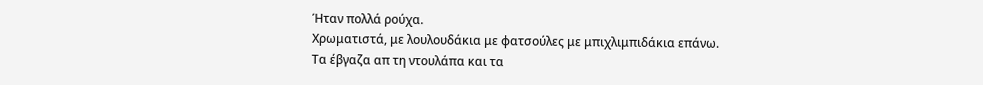Ήταν πολλά ρούχα.
Χρωματιστά, με λουλουδάκια με φατσούλες με μπιχλιμπιδάκια επάνω.
Τα έβγαζα απ τη ντουλάπα και τα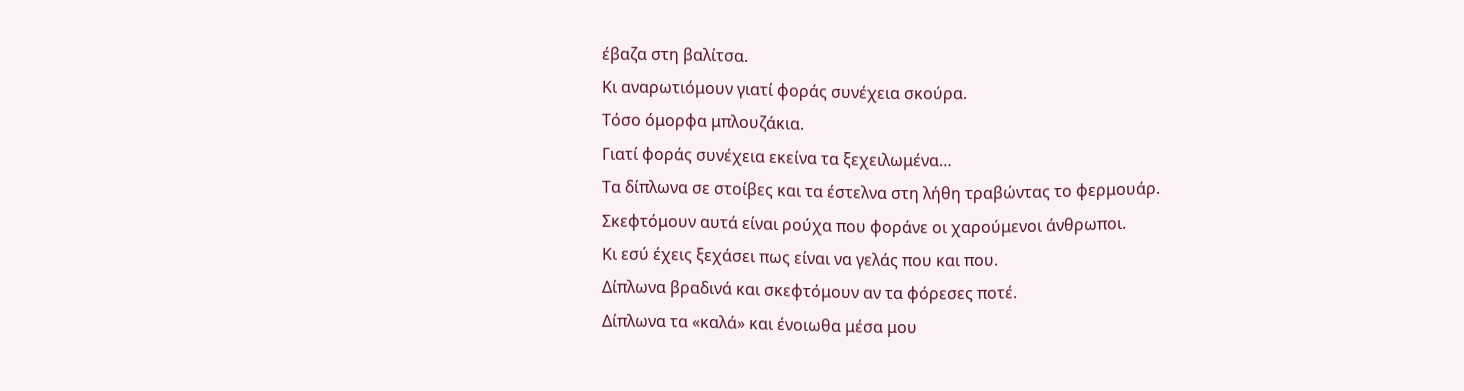έβαζα στη βαλίτσα.
Κι αναρωτιόμουν γιατί φοράς συνέχεια σκούρα.
Τόσο όμορφα μπλουζάκια.
Γιατί φοράς συνέχεια εκείνα τα ξεχειλωμένα…
Τα δίπλωνα σε στοίβες και τα έστελνα στη λήθη τραβώντας το φερμουάρ.
Σκεφτόμουν αυτά είναι ρούχα που φοράνε οι χαρούμενοι άνθρωποι.
Κι εσύ έχεις ξεχάσει πως είναι να γελάς που και που.
Δίπλωνα βραδινά και σκεφτόμουν αν τα φόρεσες ποτέ.
Δίπλωνα τα «καλά» και ένοιωθα μέσα μου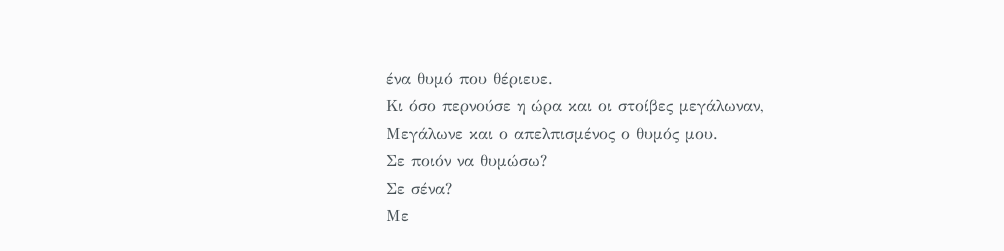ένα θυμό που θέριευε.
Κι όσο περνούσε η ώρα και οι στοίβες μεγάλωναν,
Μεγάλωνε και ο απελπισμένος ο θυμός μου.
Σε ποιόν να θυμώσω?
Σε σένα?
Με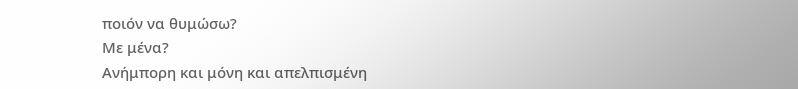ποιόν να θυμώσω?
Με μένα?
Ανήμπορη και μόνη και απελπισμένη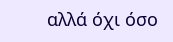αλλά όχι όσο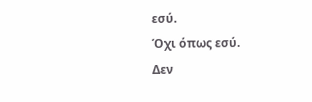εσύ.
Όχι όπως εσύ.
Δεν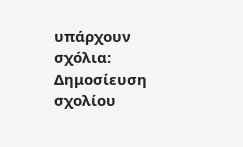υπάρχουν σχόλια:
Δημοσίευση σχολίου